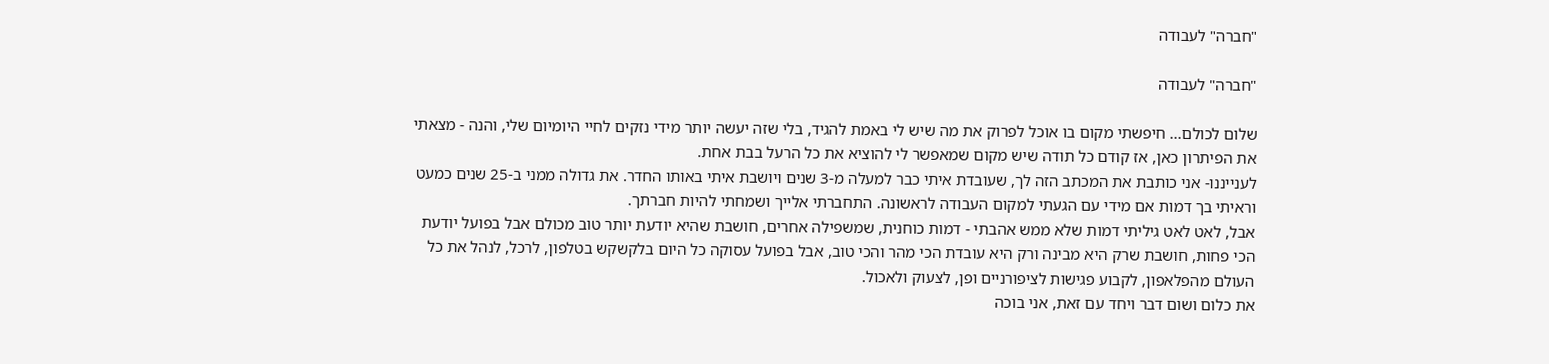"חברה" לעבודה

"חברה" לעבודה

שלום לכולם... חיפשתי מקום בו אוכל לפרוק את מה שיש לי באמת להגיד, בלי שזה יעשה יותר מידי נזקים לחיי היומיום שלי, והנה - מצאתי את הפיתרון כאן, אז קודם כל תודה שיש מקום שמאפשר לי להוציא את כל הרעל בבת אחת.
לענייננו- אני כותבת את המכתב הזה לך, שעובדת איתי כבר למעלה מ-3 שנים ויושבת איתי באותו החדר. את גדולה ממני ב-25 שנים כמעט וראיתי בך דמות אם מידי עם הגעתי למקום העבודה לראשונה. התחברתי אלייך ושמחתי להיות חברתך.
אבל, לאט לאט גיליתי דמות שלא ממש אהבתי - דמות כוחנית, שמשפילה אחרים, חושבת שהיא יודעת יותר טוב מכולם אבל בפועל יודעת הכי פחות, חושבת שרק היא מבינה ורק היא עובדת הכי מהר והכי טוב, אבל בפועל עסוקה כל היום בלקשקש בטלפון, לרכל, לנהל את כל העולם מהפלאפון, לקבוע פגישות לציפורניים ופן, לצעוק ולאכול.
את כלום ושום דבר ויחד עם זאת, אני בוכה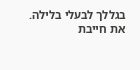בגללך לבעלי בלילה.
את חייבת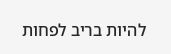להיות בריב לפחות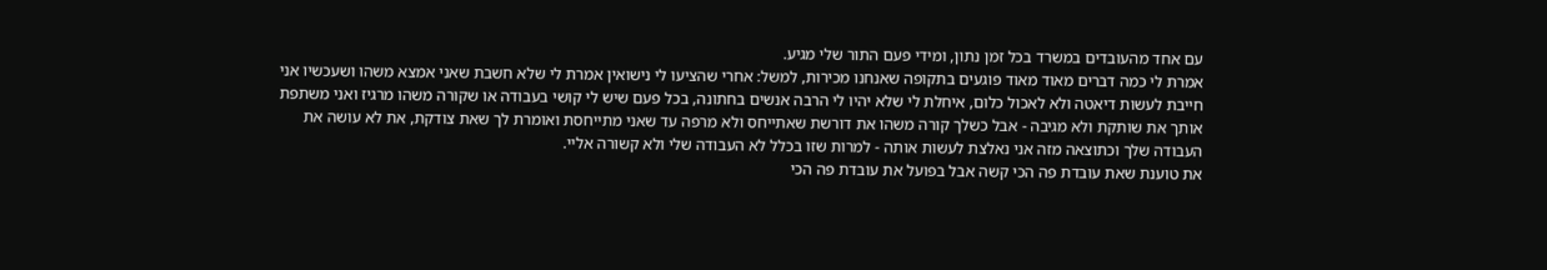עם אחד מהעובדים במשרד בכל זמן נתון, ומידי פעם התור שלי מגיע.
אמרת לי כמה דברים מאוד מאוד פוגעים בתקופה שאנחנו מכירות, למשל: אחרי שהציעו לי נישואין אמרת לי שלא חשבת שאני אמצא משהו ושעכשיו אני חייבת לעשות דיאטה ולא לאכול כלום, איחלת לי שלא יהיו לי הרבה אנשים בחתונה, בכל פעם שיש לי קושי בעבודה או שקורה משהו מרגיז ואני משתפת אותך את שותקת ולא מגיבה - אבל כשלך קורה משהו את דורשת שאתייחס ולא מרפה עד שאני מתייחסת ואומרת לך שאת צודקת, את לא עושה את העבודה שלך וכתוצאה מזה אני נאלצת לעשות אותה - למרות שזו בכלל לא העבודה שלי ולא קשורה אליי.
את טוענת שאת עובדת פה הכי קשה אבל בפועל את עובדת פה הכי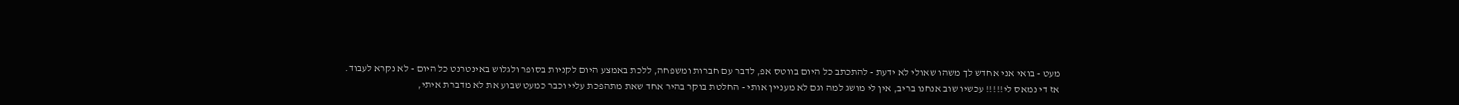מעט - בואי אני אחדש לך משהו שאולי לא ידעת - להתכתב כל היום בווטס אפ, לדבר עם חברות ומשפחה, ללכת באמצע היום לקניות בסופר ולגלוש באינטרנט כל היום - לא נקרא לעבוד.
אז די נמאס לי!!!!! עכשיו שוב אנחנו בריב, אין לי מושג למה וגם לא מעניין אותי - החלטת בוקר בהיר אחד שאת מתהפכת עליי וכבר כמעט שבוע את לא מדברת איתי,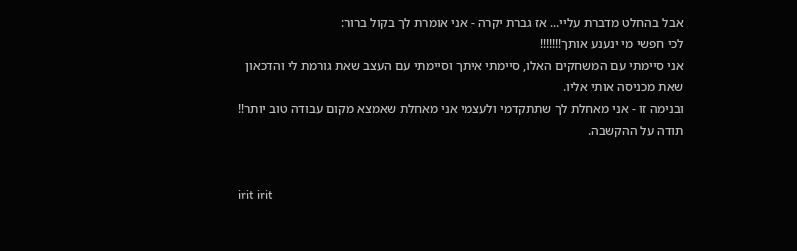אבל בהחלט מדברת עליי... אז גברת יקרה - אני אומרת לך בקול ברור:
לכי חפשי מי ינענע אותך!!!!!!!
אני סיימתי עם המשחקים האלו, סיימתי איתך וסיימתי עם העצב שאת גורמת לי והדכאון שאת מכניסה אותי אליו.
ובנימה זו - אני מאחלת לך שתתקדמי ולעצמי אני מאחלת שאמצא מקום עבודה טוב יותר!!
תודה על ההקשבה.


irit irit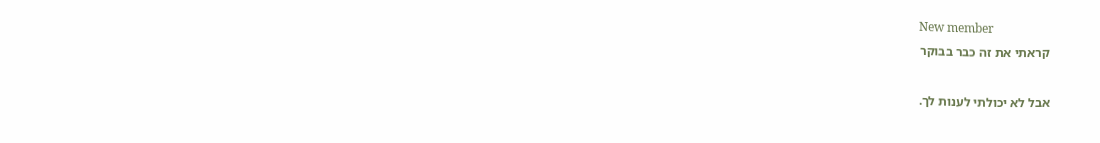New member
קראתי את זה כבר בבוקר

אבל לא יכולתי לענות לך.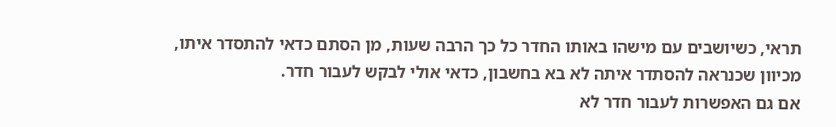תראי, כשיושבים עם מישהו באותו החדר כל כך הרבה שעות, מן הסתם כדאי להתסדר איתו,
מכיוון שכנראה להסתדר איתה לא בא בחשבון, כדאי אולי לבקש לעבור חדר.
אם גם האפשרות לעבור חדר לא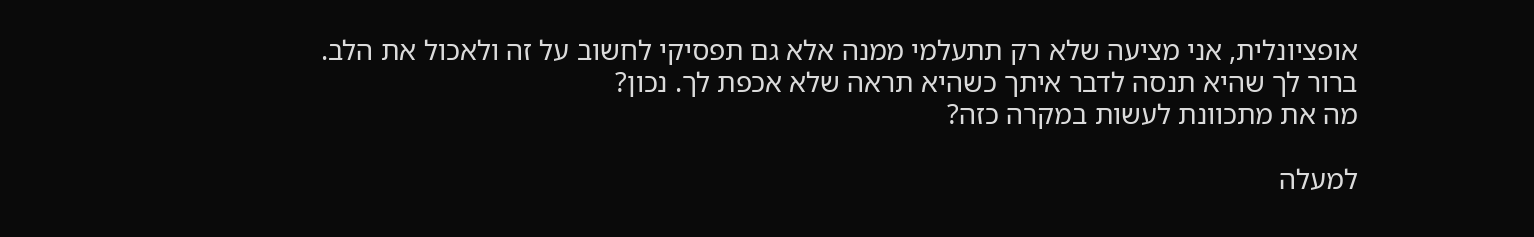אופציונלית, אני מציעה שלא רק תתעלמי ממנה אלא גם תפסיקי לחשוב על זה ולאכול את הלב.
ברור לך שהיא תנסה לדבר איתך כשהיא תראה שלא אכפת לך. נכון?
מה את מתכוונת לעשות במקרה כזה?

למעלה